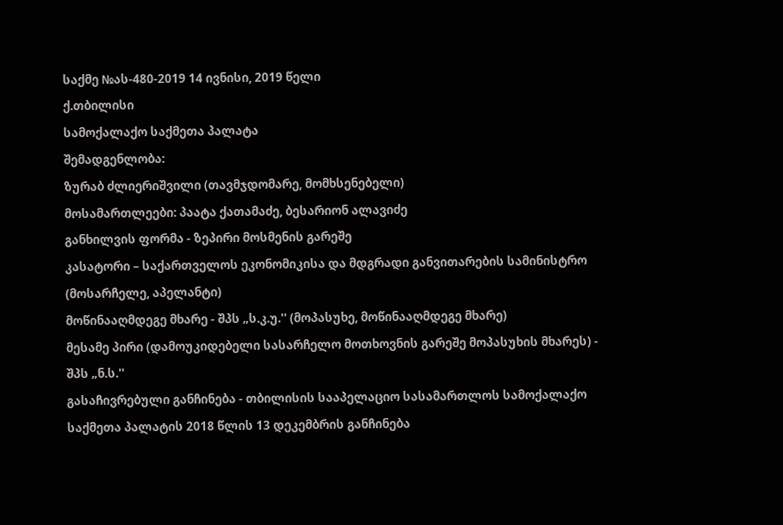საქმე №ას-480-2019 14 ივნისი, 2019 წელი
ქ.თბილისი
სამოქალაქო საქმეთა პალატა
შემადგენლობა:
ზურაბ ძლიერიშვილი (თავმჯდომარე, მომხსენებელი)
მოსამართლეები: პაატა ქათამაძე, ბესარიონ ალავიძე
განხილვის ფორმა - ზეპირი მოსმენის გარეშე
კასატორი – საქართველოს ეკონომიკისა და მდგრადი განვითარების სამინისტრო (მოსარჩელე, აპელანტი)
მოწინააღმდეგე მხარე - შპს „ს.კ.უ.'' (მოპასუხე, მოწინააღმდეგე მხარე)
მესამე პირი (დამოუკიდებელი სასარჩელო მოთხოვნის გარეშე მოპასუხის მხარეს) - შპს „ნ.ს.''
გასაჩივრებული განჩინება - თბილისის სააპელაციო სასამართლოს სამოქალაქო საქმეთა პალატის 2018 წლის 13 დეკემბრის განჩინება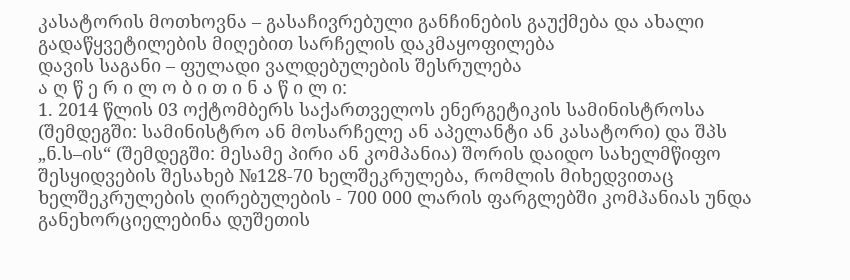კასატორის მოთხოვნა – გასაჩივრებული განჩინების გაუქმება და ახალი გადაწყვეტილების მიღებით სარჩელის დაკმაყოფილება
დავის საგანი – ფულადი ვალდებულების შესრულება
ა ღ წ ე რ ი ლ ო ბ ი თ ი ნ ა წ ი ლ ი:
1. 2014 წლის 03 ოქტომბერს საქართველოს ენერგეტიკის სამინისტროსა (შემდეგში: სამინისტრო ან მოსარჩელე ან აპელანტი ან კასატორი) და შპს „ნ.ს–ის“ (შემდეგში: მესამე პირი ან კომპანია) შორის დაიდო სახელმწიფო შესყიდვების შესახებ №128-70 ხელშეკრულება, რომლის მიხედვითაც ხელშეკრულების ღირებულების - 700 000 ლარის ფარგლებში კომპანიას უნდა განეხორციელებინა დუშეთის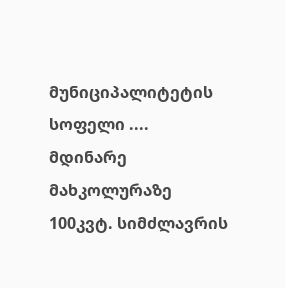მუნიციპალიტეტის სოფელი .... მდინარე მახკოლურაზე 100კვტ. სიმძლავრის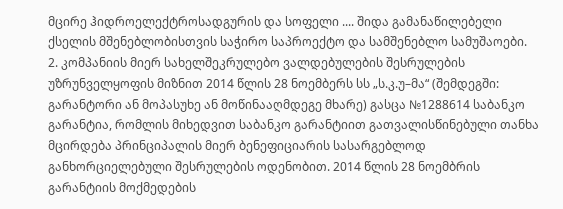მცირე ჰიდროელექტროსადგურის და სოფელი .... შიდა გამანაწილებელი ქსელის მშენებლობისთვის საჭირო საპროექტო და სამშენებლო სამუშაოები.
2. კომპანიის მიერ სახელშეკრულებო ვალდებულების შესრულების უზრუნველყოფის მიზნით 2014 წლის 28 ნოემბერს სს „ს.კ.უ–მა“ (შემდეგში: გარანტორი ან მოპასუხე ან მოწინააღმდეგე მხარე) გასცა №1288614 საბანკო გარანტია, რომლის მიხედვით საბანკო გარანტიით გათვალისწინებული თანხა მცირდება პრინციპალის მიერ ბენეფიციარის სასარგებლოდ განხორციელებული შესრულების ოდენობით. 2014 წლის 28 ნოემბრის გარანტიის მოქმედების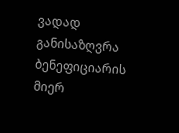ვადად განისაზღვრა ბენეფიციარის მიერ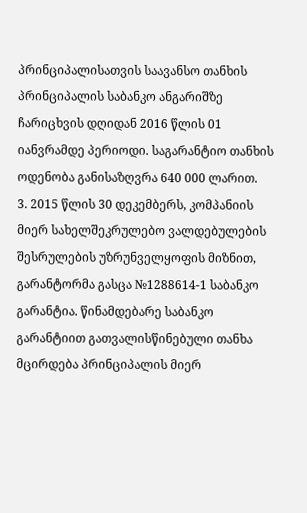პრინციპალისათვის საავანსო თანხის პრინციპალის საბანკო ანგარიშზე ჩარიცხვის დღიდან 2016 წლის 01 იანვრამდე პერიოდი. საგარანტიო თანხის ოდენობა განისაზღვრა 640 000 ლარით.
3. 2015 წლის 30 დეკემბერს, კომპანიის მიერ სახელშეკრულებო ვალდებულების შესრულების უზრუნველყოფის მიზნით, გარანტორმა გასცა №1288614-1 საბანკო გარანტია. წინამდებარე საბანკო გარანტიით გათვალისწინებული თანხა მცირდება პრინციპალის მიერ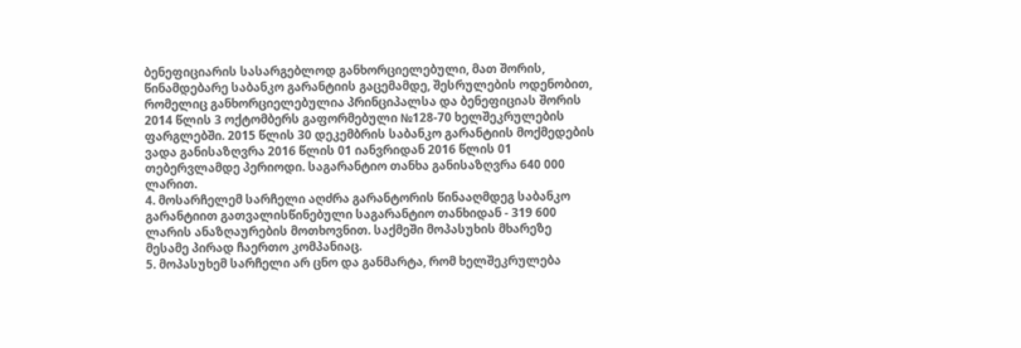ბენეფიციარის სასარგებლოდ განხორციელებული, მათ შორის, წინამდებარე საბანკო გარანტიის გაცემამდე, შესრულების ოდენობით, რომელიც განხორციელებულია პრინციპალსა და ბენეფიციას შორის 2014 წლის 3 ოქტომბერს გაფორმებული №128-70 ხელშეკრულების ფარგლებში. 2015 წლის 30 დეკემბრის საბანკო გარანტიის მოქმედების ვადა განისაზღვრა 2016 წლის 01 იანვრიდან 2016 წლის 01 თებერვლამდე პერიოდი. საგარანტიო თანხა განისაზღვრა 640 000 ლარით.
4. მოსარჩელემ სარჩელი აღძრა გარანტორის წინააღმდეგ საბანკო გარანტიით გათვალისწინებული საგარანტიო თანხიდან - 319 600 ლარის ანაზღაურების მოთხოვნით. საქმეში მოპასუხის მხარეზე მესამე პირად ჩაერთო კომპანიაც.
5. მოპასუხემ სარჩელი არ ცნო და განმარტა, რომ ხელშეკრულება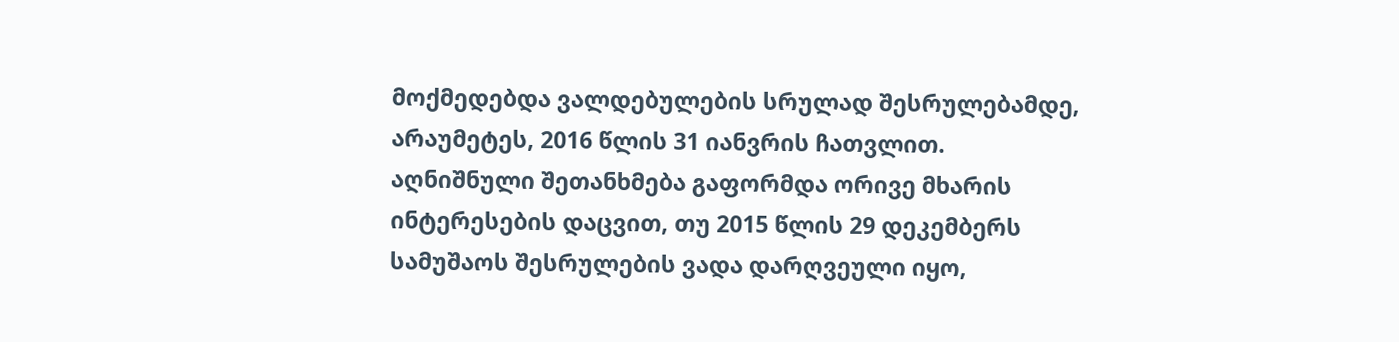მოქმედებდა ვალდებულების სრულად შესრულებამდე, არაუმეტეს, 2016 წლის 31 იანვრის ჩათვლით. აღნიშნული შეთანხმება გაფორმდა ორივე მხარის ინტერესების დაცვით, თუ 2015 წლის 29 დეკემბერს სამუშაოს შესრულების ვადა დარღვეული იყო,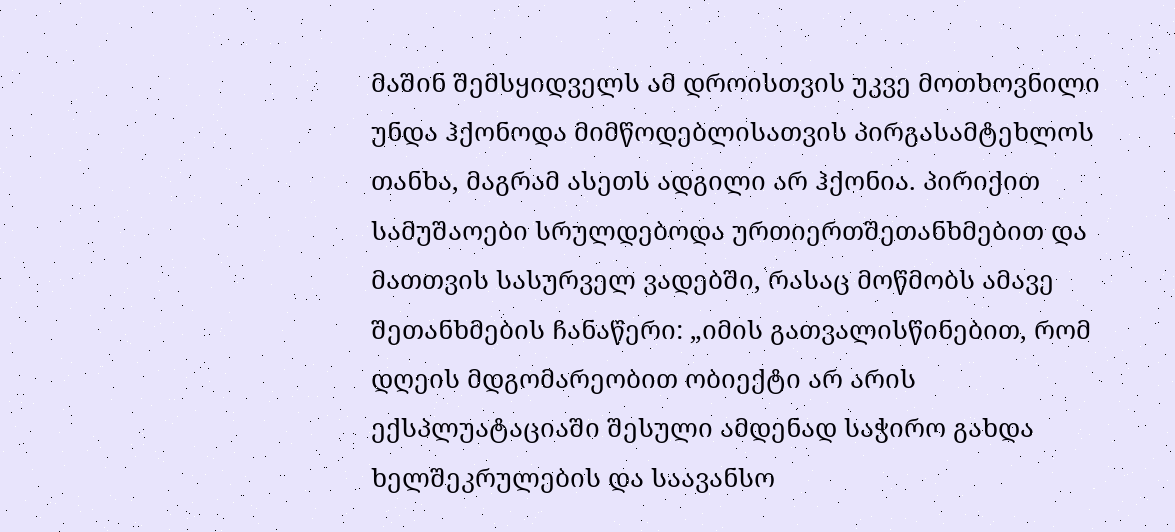მაშინ შემსყიდველს ამ დროისთვის უკვე მოთხოვნილი უნდა ჰქონოდა მიმწოდებლისათვის პირგასამტეხლოს თანხა, მაგრამ ასეთს ადგილი არ ჰქონია. პირიქით სამუშაოები სრულდებოდა ურთიერთშეთანხმებით და მათთვის სასურველ ვადებში, რასაც მოწმობს ამავე შეთანხმების ჩანაწერი: „იმის გათვალისწინებით, რომ დღეის მდგომარეობით ობიექტი არ არის ექსპლუატაციაში შესული ამდენად საჭირო გახდა ხელშეკრულების და საავანსო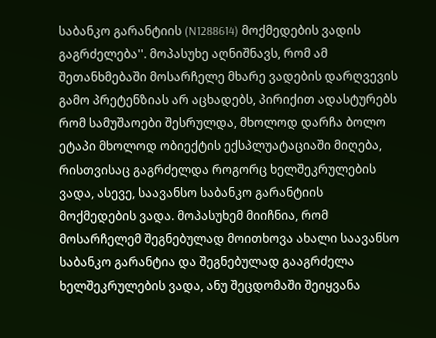საბანკო გარანტიის (N1288614) მოქმედების ვადის გაგრძელება''. მოპასუხე აღნიშნავს, რომ ამ შეთანხმებაში მოსარჩელე მხარე ვადების დარღვევის გამო პრეტენზიას არ აცხადებს, პირიქით ადასტურებს რომ სამუშაოები შესრულდა, მხოლოდ დარჩა ბოლო ეტაპი მხოლოდ ობიექტის ექსპლუატაციაში მიღება, რისთვისაც გაგრძელდა როგორც ხელშეკრულების ვადა, ასევე, საავანსო საბანკო გარანტიის მოქმედების ვადა. მოპასუხემ მიიჩნია, რომ მოსარჩელემ შეგნებულად მოითხოვა ახალი საავანსო საბანკო გარანტია და შეგნებულად გააგრძელა ხელშეკრულების ვადა, ანუ შეცდომაში შეიყვანა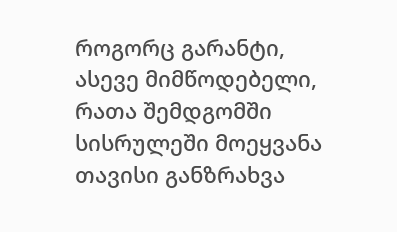როგორც გარანტი, ასევე მიმწოდებელი, რათა შემდგომში სისრულეში მოეყვანა თავისი განზრახვა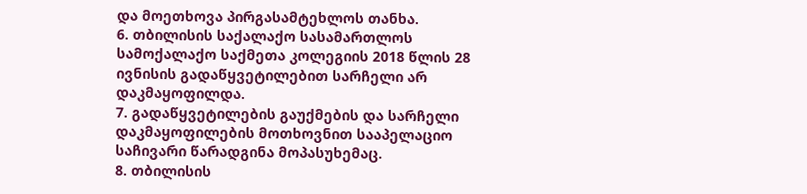და მოეთხოვა პირგასამტეხლოს თანხა.
6. თბილისის საქალაქო სასამართლოს სამოქალაქო საქმეთა კოლეგიის 2018 წლის 28 ივნისის გადაწყვეტილებით სარჩელი არ დაკმაყოფილდა.
7. გადაწყვეტილების გაუქმების და სარჩელი დაკმაყოფილების მოთხოვნით სააპელაციო საჩივარი წარადგინა მოპასუხემაც.
8. თბილისის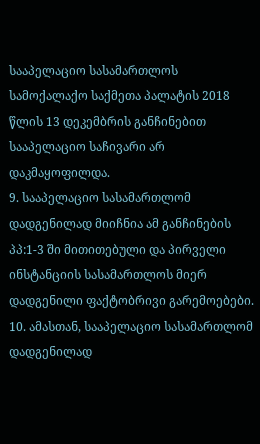სააპელაციო სასამართლოს სამოქალაქო საქმეთა პალატის 2018 წლის 13 დეკემბრის განჩინებით სააპელაციო საჩივარი არ დაკმაყოფილდა.
9. სააპელაციო სასამართლომ დადგენილად მიიჩნია ამ განჩინების პპ:1-3 ში მითითებული და პირველი ინსტანციის სასამართლოს მიერ დადგენილი ფაქტობრივი გარემოებები.
10. ამასთან, სააპელაციო სასამართლომ დადგენილად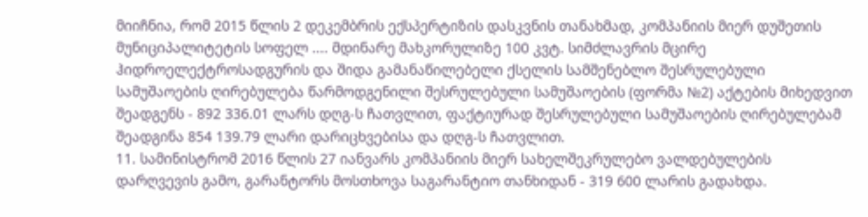მიიჩნია, რომ 2015 წლის 2 დეკემბრის ექსპერტიზის დასკვნის თანახმად, კომპანიის მიერ დუშეთის მუნიციპალიტეტის სოფელ .... მდინარე მახკორულიზე 100 კვტ. სიმძლავრის მცირე ჰიდროელექტროსადგურის და შიდა გამანაწილებელი ქსელის სამშენებლო შესრულებული სამუშაოების ღირებულება წარმოდგენილი შესრულებული სამუშაოების (ფორმა №2) აქტების მიხედვით შეადგენს - 892 336.01 ლარს დღგ-ს ჩათვლით, ფაქტიურად შესრულებული სამუშაოების ღირებულებამ შეადგინა 854 139.79 ლარი დარიცხვებისა და დღგ-ს ჩათვლით.
11. სამინისტრომ 2016 წლის 27 იანვარს კომპანიის მიერ სახელშეკრულებო ვალდებულების დარღვევის გამო, გარანტორს მოსთხოვა საგარანტიო თანხიდან - 319 600 ლარის გადახდა.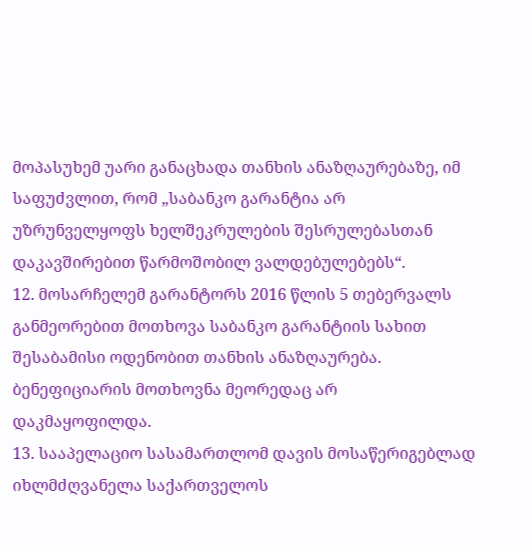მოპასუხემ უარი განაცხადა თანხის ანაზღაურებაზე, იმ საფუძვლით, რომ „საბანკო გარანტია არ უზრუნველყოფს ხელშეკრულების შესრულებასთან დაკავშირებით წარმოშობილ ვალდებულებებს“.
12. მოსარჩელემ გარანტორს 2016 წლის 5 თებერვალს განმეორებით მოთხოვა საბანკო გარანტიის სახით შესაბამისი ოდენობით თანხის ანაზღაურება. ბენეფიციარის მოთხოვნა მეორედაც არ დაკმაყოფილდა.
13. სააპელაციო სასამართლომ დავის მოსაწერიგებლად იხლმძღვანელა საქართველოს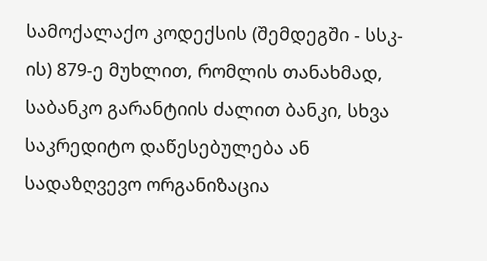სამოქალაქო კოდექსის (შემდეგში - სსკ-ის) 879-ე მუხლით, რომლის თანახმად, საბანკო გარანტიის ძალით ბანკი, სხვა საკრედიტო დაწესებულება ან სადაზღვევო ორგანიზაცია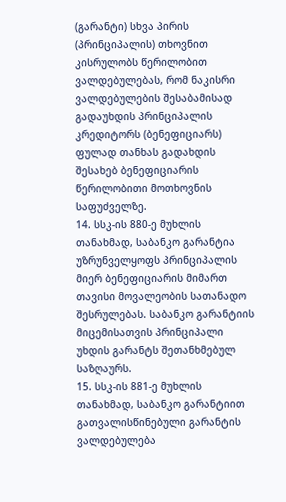(გარანტი) სხვა პირის (პრინციპალის) თხოვნით კისრულობს წერილობით ვალდებულებას, რომ ნაკისრი ვალდებულების შესაბამისად გადაუხდის პრინციპალის კრედიტორს (ბენეფიციარს) ფულად თანხას გადახდის შესახებ ბენეფიციარის წერილობითი მოთხოვნის საფუძველზე.
14. სსკ-ის 880-ე მუხლის თანახმად, საბანკო გარანტია უზრუნველყოფს პრინციპალის მიერ ბენეფიციარის მიმართ თავისი მოვალეობის სათანადო შესრულებას. საბანკო გარანტიის მიცემისათვის პრინციპალი უხდის გარანტს შეთანხმებულ საზღაურს.
15. სსკ-ის 881-ე მუხლის თანახმად, საბანკო გარანტიით გათვალისწინებული გარანტის ვალდებულება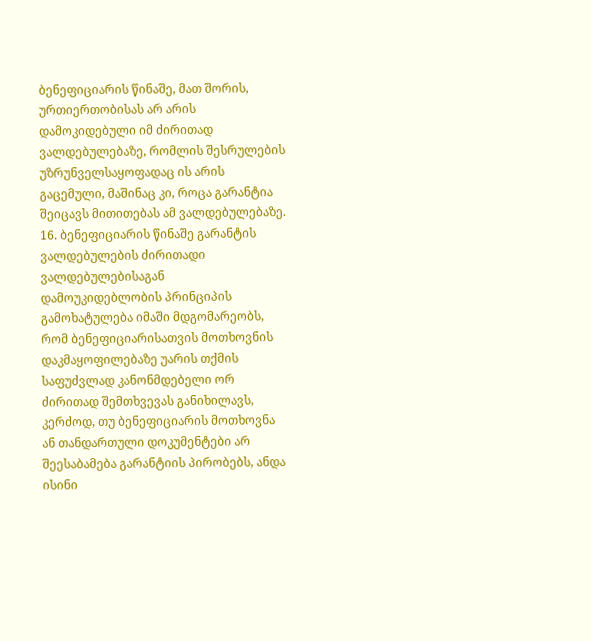ბენეფიციარის წინაშე, მათ შორის, ურთიერთობისას არ არის დამოკიდებული იმ ძირითად ვალდებულებაზე, რომლის შესრულების უზრუნველსაყოფადაც ის არის გაცემული, მაშინაც კი, როცა გარანტია შეიცავს მითითებას ამ ვალდებულებაზე.
16. ბენეფიციარის წინაშე გარანტის ვალდებულების ძირითადი ვალდებულებისაგან დამოუკიდებლობის პრინციპის გამოხატულება იმაში მდგომარეობს, რომ ბენეფიციარისათვის მოთხოვნის დაკმაყოფილებაზე უარის თქმის საფუძვლად კანონმდებელი ორ ძირითად შემთხვევას განიხილავს, კერძოდ, თუ ბენეფიციარის მოთხოვნა ან თანდართული დოკუმენტები არ შეესაბამება გარანტიის პირობებს, ანდა ისინი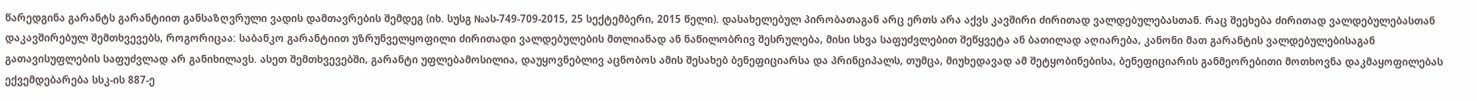წარედგინა გარანტს გარანტიით განსაზღვრული ვადის დამთავრების შემდეგ (იხ. სუსგ №ას-749-709-2015, 25 სექტემბერი, 2015 წელი). დასახელებულ პირობათაგან არც ერთს არა აქვს კავშირი ძირითად ვალდებულებასთან. რაც შეეხება ძირითად ვალდებულებასთან დაკავშირებულ შემთხვევებს, როგორიცაა: საბანკო გარანტიით უზრუნველყოფილი ძირითადი ვალდებულების მთლიანად ან ნაწილობრივ შესრულება, მისი სხვა საფუძვლებით შეწყვეტა ან ბათილად აღიარება, კანონი მათ გარანტის ვალდებულებისაგან გათავისუფლების საფუძვლად არ განიხილავს. ასეთ შემთხვევებში, გარანტი უფლებამოსილია, დაუყოვნებლივ აცნობოს ამის შესახებ ბენეფიციარსა და პრინციპალს, თუმცა, მიუხედავად ამ შეტყობინებისა, ბენეფიციარის განმეორებითი მოთხოვნა დაკმაყოფილებას ექვემდებარება სსკ-ის 887-ე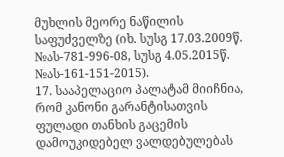მუხლის მეორე ნაწილის საფუძველზე (იხ. სუსგ 17.03.2009წ. №ას-781-996-08, სუსგ 4.05.2015წ. №ას-161-151-2015).
17. სააპელაციო პალატამ მიიჩნია, რომ კანონი გარანტისათვის ფულადი თანხის გაცემის დამოუკიდებელ ვალდებულებას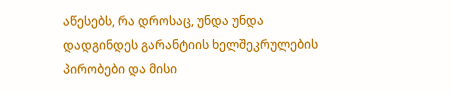აწესებს, რა დროსაც, უნდა უნდა დადგინდეს გარანტიის ხელშეკრულების პირობები და მისი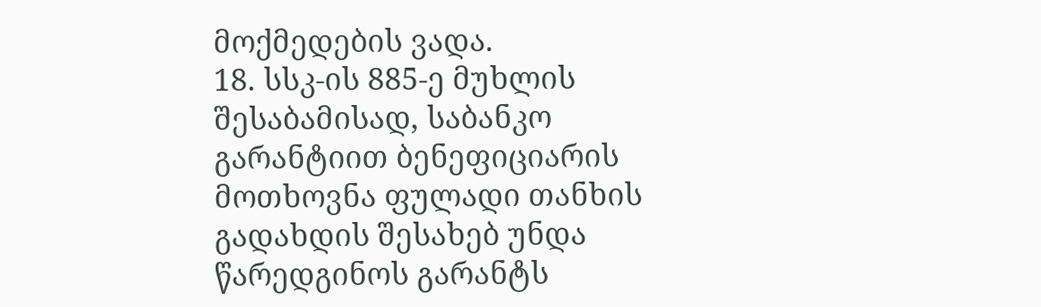მოქმედების ვადა.
18. სსკ-ის 885-ე მუხლის შესაბამისად, საბანკო გარანტიით ბენეფიციარის მოთხოვნა ფულადი თანხის გადახდის შესახებ უნდა წარედგინოს გარანტს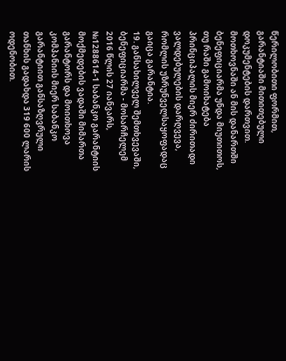წერილობითი ფორმით, გარანტიაში მითითებული დოკუმენტების დართვით. მოთხოვნაში ან მის დანართში ბენეფიციარმა უნდა მიუთითოს, თუ რაში გამოიხატება პრინციპალის მიერ ძირითადი ვალდებულების დარღვევა, რომლის უზრუნველსაყოფადაც გაიცა გარანტია.
19. განსახილველ შემთხვევაში, ბენეფიციარმა - მოსარჩელემ 2016 წლის 27 იანვარს, №1288614-1 საბანკო გარანტიის მოქმედების ვადაში მიმართა გარანტორს და მოითხოვა კომპანიის მიერ საბანკო გარანტიით განსაზღვრული თანხის გადახდა 319 600 ლარის ოდენობით.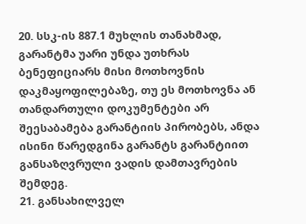20. სსკ-ის 887.1 მუხლის თანახმად, გარანტმა უარი უნდა უთხრას ბენეფიციარს მისი მოთხოვნის დაკმაყოფილებაზე, თუ ეს მოთხოვნა ან თანდართული დოკუმენტები არ შეესაბამება გარანტიის პირობებს, ანდა ისინი წარედგინა გარანტს გარანტიით განსაზღვრული ვადის დამთავრების შემდეგ.
21. განსახილველ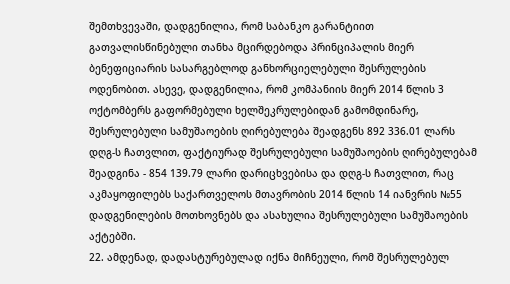შემთხვევაში, დადგენილია, რომ საბანკო გარანტიით გათვალისწინებული თანხა მცირდებოდა პრინციპალის მიერ ბენეფიციარის სასარგებლოდ განხორციელებული შესრულების ოდენობით. ასევე, დადგენილია, რომ კომპანიის მიერ 2014 წლის 3 ოქტომბერს გაფორმებული ხელშეკრულებიდან გამომდინარე, შესრულებული სამუშაოების ღირებულება შეადგენს 892 336.01 ლარს დღგ-ს ჩათვლით, ფაქტიურად შესრულებული სამუშაოების ღირებულებამ შეადგინა - 854 139.79 ლარი დარიცხვებისა და დღგ-ს ჩათვლით, რაც აკმაყოფილებს საქართველოს მთავრობის 2014 წლის 14 იანვრის №55 დადგენილების მოთხოვნებს და ასახულია შესრულებული სამუშაოების აქტებში.
22. ამდენად, დადასტურებულად იქნა მიჩნეული, რომ შესრულებულ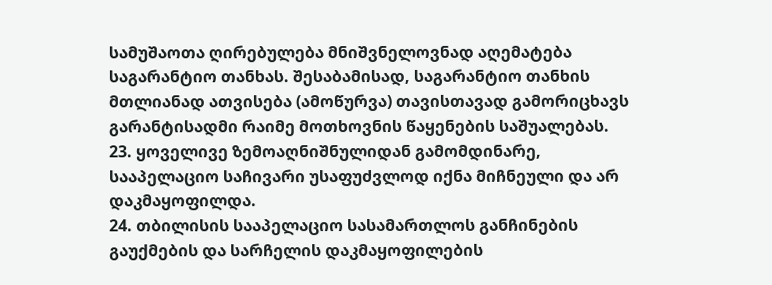სამუშაოთა ღირებულება მნიშვნელოვნად აღემატება საგარანტიო თანხას. შესაბამისად, საგარანტიო თანხის მთლიანად ათვისება (ამოწურვა) თავისთავად გამორიცხავს გარანტისადმი რაიმე მოთხოვნის წაყენების საშუალებას.
23. ყოველივე ზემოაღნიშნულიდან გამომდინარე, სააპელაციო საჩივარი უსაფუძვლოდ იქნა მიჩნეული და არ დაკმაყოფილდა.
24. თბილისის სააპელაციო სასამართლოს განჩინების გაუქმების და სარჩელის დაკმაყოფილების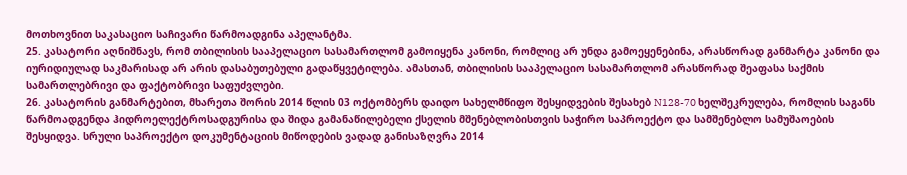მოთხოვნით საკასაციო საჩივარი წარმოადგინა აპელანტმა.
25. კასატორი აღნიშნავს, რომ თბილისის სააპელაციო სასამართლომ გამოიყენა კანონი, რომლიც არ უნდა გამოეყენებინა, არასწორად განმარტა კანონი და იურიდიულად საკმარისად არ არის დასაბუთებული გადაწყვეტილება. ამასთან, თბილისის სააპელაციო სასამართლომ არასწორად შეაფასა საქმის სამართლებრივი და ფაქტობრივი საფუძვლები.
26. კასატორის განმარტებით, მხარეთა შორის 2014 წლის 03 ოქტომბერს დაიდო სახელმწიფო შესყიდვების შესახებ N128-70 ხელშეკრულება, რომლის საგანს წარმოადგენდა ჰიდროელექტროსადგურისა და შიდა გამანაწილებელი ქსელის მშენებლობისთვის საჭირო საპროექტო და სამშენებლო სამუშაოების შესყიდვა. სრული საპროექტო დოკუმენტაციის მიწოდების ვადად განისაზღვრა 2014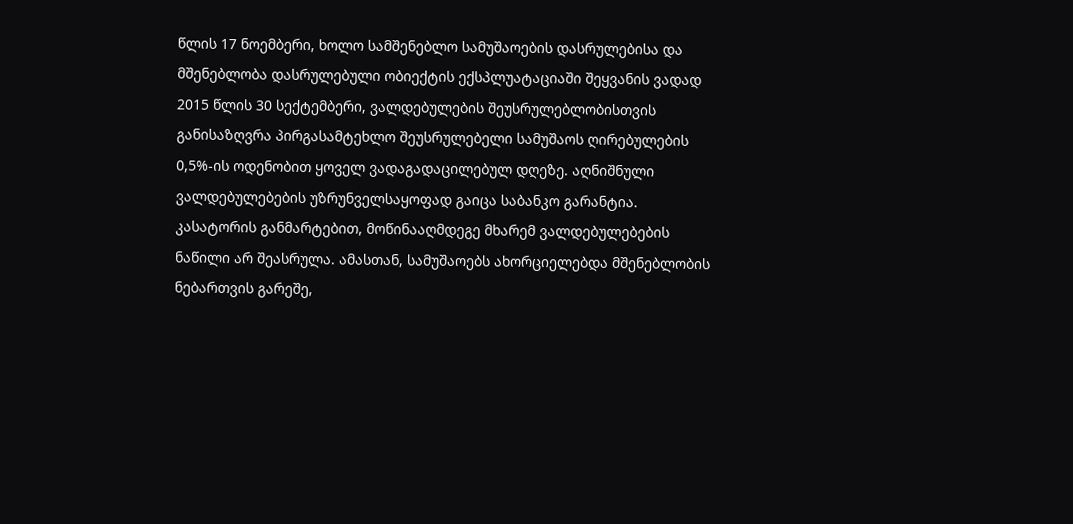წლის 17 ნოემბერი, ხოლო სამშენებლო სამუშაოების დასრულებისა და მშენებლობა დასრულებული ობიექტის ექსპლუატაციაში შეყვანის ვადად 2015 წლის 30 სექტემბერი, ვალდებულების შეუსრულებლობისთვის განისაზღვრა პირგასამტეხლო შეუსრულებელი სამუშაოს ღირებულების 0,5%-ის ოდენობით ყოველ ვადაგადაცილებულ დღეზე. აღნიშნული ვალდებულებების უზრუნველსაყოფად გაიცა საბანკო გარანტია. კასატორის განმარტებით, მოწინააღმდეგე მხარემ ვალდებულებების ნაწილი არ შეასრულა. ამასთან, სამუშაოებს ახორციელებდა მშენებლობის ნებართვის გარეშე,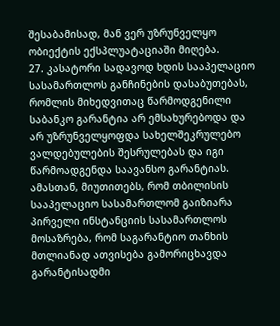შესაბამისად, მან ვერ უზრუნველყო ობიექტის ექსპლუატაციაში მიღება.
27. კასატორი სადავოდ ხდის სააპელაციო სასამართლოს განჩინების დასაბუთებას, რომლის მიხედვითაც წარმოდგენილი საბანკო გარანტია არ ემსახურებოდა და არ უზრუნველყოფდა სახელშეკრულებო ვალდებულების შესრულებას და იგი წარმოადგენდა საავანსო გარანტიას. ამასთან, მიუთითებს, რომ თბილისის სააპელაციო სასამართლომ გაიზიარა პირველი ინსტანციის სასამართლოს მოსაზრება, რომ საგარანტიო თანხის მთლიანად ათვისება გამორიცხავდა გარანტისადმი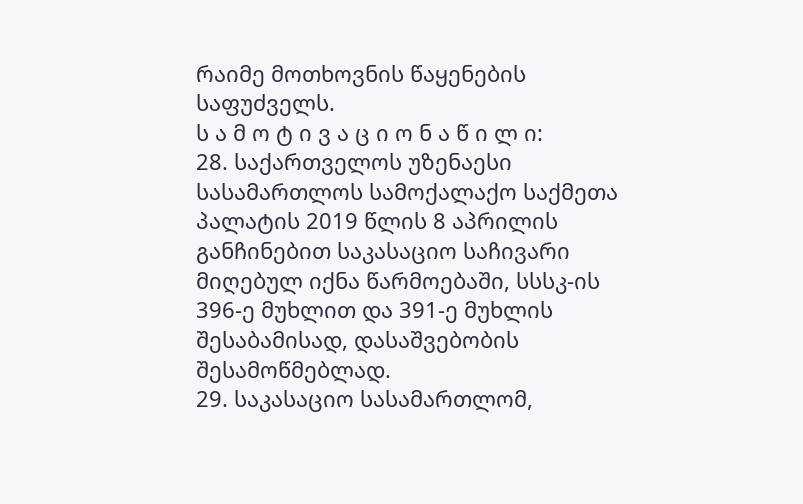რაიმე მოთხოვნის წაყენების საფუძველს.
ს ა მ ო ტ ი ვ ა ც ი ო ნ ა წ ი ლ ი:
28. საქართველოს უზენაესი სასამართლოს სამოქალაქო საქმეთა პალატის 2019 წლის 8 აპრილის განჩინებით საკასაციო საჩივარი მიღებულ იქნა წარმოებაში, სსსკ-ის 396-ე მუხლით და 391-ე მუხლის შესაბამისად, დასაშვებობის შესამოწმებლად.
29. საკასაციო სასამართლომ,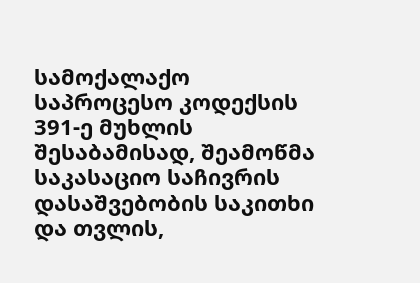სამოქალაქო საპროცესო კოდექსის 391-ე მუხლის შესაბამისად, შეამოწმა საკასაციო საჩივრის დასაშვებობის საკითხი და თვლის,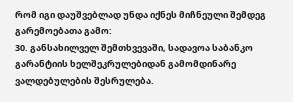რომ იგი დაუშვებლად უნდა იქნეს მიჩნეული შემდეგ გარემოებათა გამო:
30. განსახილველ შემთხვევაში, სადავოა საბანკო გარანტიის ხელშეკრულებიდან გამომდინარე ვალდებულების შესრულება.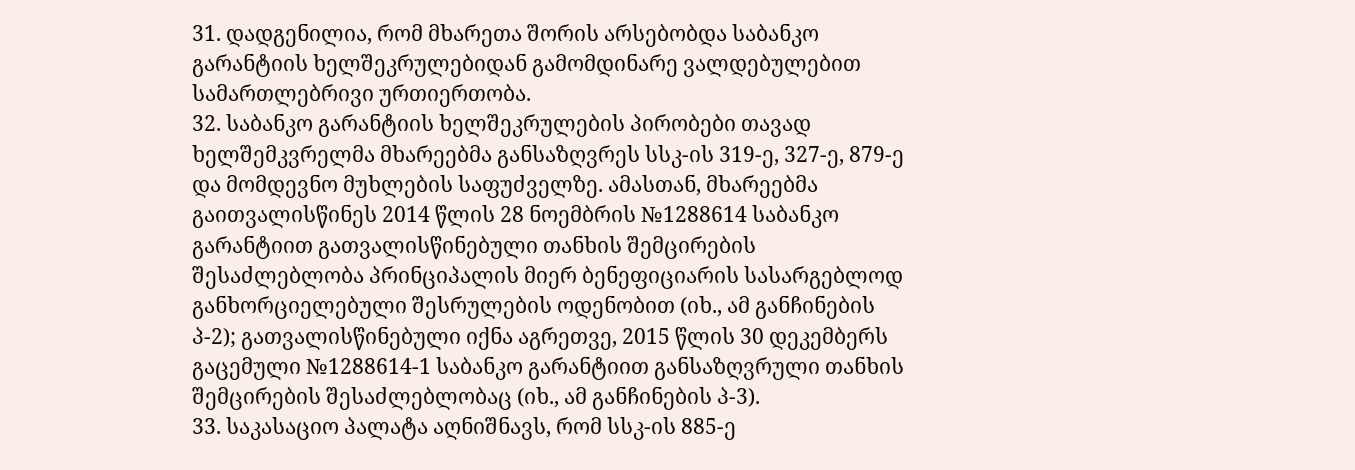31. დადგენილია, რომ მხარეთა შორის არსებობდა საბანკო გარანტიის ხელშეკრულებიდან გამომდინარე ვალდებულებით სამართლებრივი ურთიერთობა.
32. საბანკო გარანტიის ხელშეკრულების პირობები თავად ხელშემკვრელმა მხარეებმა განსაზღვრეს სსკ-ის 319-ე, 327-ე, 879-ე და მომდევნო მუხლების საფუძველზე. ამასთან, მხარეებმა გაითვალისწინეს 2014 წლის 28 ნოემბრის №1288614 საბანკო გარანტიით გათვალისწინებული თანხის შემცირების შესაძლებლობა პრინციპალის მიერ ბენეფიციარის სასარგებლოდ განხორციელებული შესრულების ოდენობით (იხ., ამ განჩინების პ-2); გათვალისწინებული იქნა აგრეთვე, 2015 წლის 30 დეკემბერს გაცემული №1288614-1 საბანკო გარანტიით განსაზღვრული თანხის შემცირების შესაძლებლობაც (იხ., ამ განჩინების პ-3).
33. საკასაციო პალატა აღნიშნავს, რომ სსკ-ის 885-ე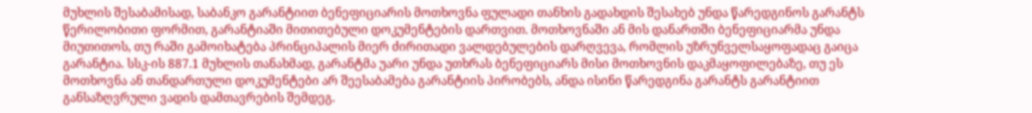მუხლის შესაბამისად, საბანკო გარანტიით ბენეფიციარის მოთხოვნა ფულადი თანხის გადახდის შესახებ უნდა წარედგინოს გარანტს წერილობითი ფორმით, გარანტიაში მითითებული დოკუმენტების დართვით. მოთხოვნაში ან მის დანართში ბენეფიციარმა უნდა მიუთითოს, თუ რაში გამოიხატება პრინციპალის მიერ ძირითადი ვალდებულების დარღვევა, რომლის უზრუნველსაყოფადაც გაიცა გარანტია. სსკ-ის 887.1 მუხლის თანახმად, გარანტმა უარი უნდა უთხრას ბენეფიციარს მისი მოთხოვნის დაკმაყოფილებაზე, თუ ეს მოთხოვნა ან თანდართული დოკუმენტები არ შეესაბამება გარანტიის პირობებს, ანდა ისინი წარედგინა გარანტს გარანტიით განსაზღვრული ვადის დამთავრების შემდეგ.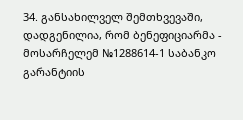34. განსახილველ შემთხვევაში, დადგენილია, რომ ბენეფიციარმა - მოსარჩელემ №1288614-1 საბანკო გარანტიის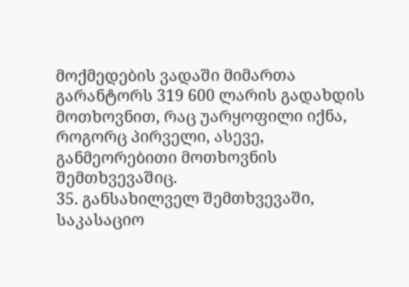მოქმედების ვადაში მიმართა გარანტორს 319 600 ლარის გადახდის მოთხოვნით, რაც უარყოფილი იქნა, როგორც პირველი, ასევე, განმეორებითი მოთხოვნის შემთხვევაშიც.
35. განსახილველ შემთხვევაში, საკასაციო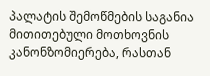პალატის შემოწმების საგანია მითითებული მოთხოვნის კანონზომიერება, რასთან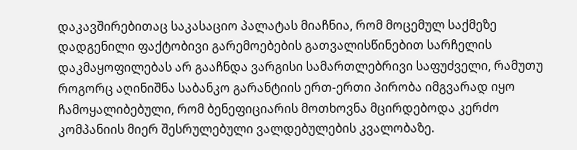დაკავშირებითაც საკასაციო პალატას მიაჩნია, რომ მოცემულ საქმეზე დადგენილი ფაქტობივი გარემოებების გათვალისწინებით სარჩელის დაკმაყოფილებას არ გააჩნდა ვარგისი სამართლებრივი საფუძველი, რამუთუ როგორც აღინიშნა საბანკო გარანტიის ერთ-ერთი პირობა იმგვარად იყო ჩამოყალიბებული, რომ ბენეფიციარის მოთხოვნა მცირდებოდა კერძო კომპანიის მიერ შესრულებული ვალდებულების კვალობაზე.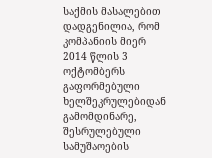საქმის მასალებით დადგენილია, რომ კომპანიის მიერ 2014 წლის 3 ოქტომბერს გაფორმებული ხელშეკრულებიდან გამომდინარე, შესრულებული სამუშაოების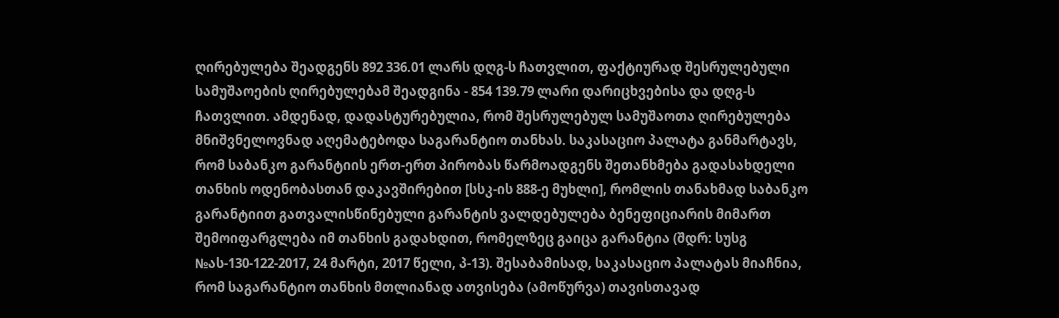ღირებულება შეადგენს 892 336.01 ლარს დღგ-ს ჩათვლით, ფაქტიურად შესრულებული სამუშაოების ღირებულებამ შეადგინა - 854 139.79 ლარი დარიცხვებისა და დღგ-ს ჩათვლით. ამდენად, დადასტურებულია, რომ შესრულებულ სამუშაოთა ღირებულება მნიშვნელოვნად აღემატებოდა საგარანტიო თანხას. საკასაციო პალატა განმარტავს, რომ საბანკო გარანტიის ერთ-ერთ პირობას წარმოადგენს შეთანხმება გადასახდელი თანხის ოდენობასთან დაკავშირებით [სსკ-ის 888-ე მუხლი], რომლის თანახმად საბანკო გარანტიით გათვალისწინებული გარანტის ვალდებულება ბენეფიციარის მიმართ შემოიფარგლება იმ თანხის გადახდით, რომელზეც გაიცა გარანტია (შდრ: სუსგ №ას-130-122-2017, 24 მარტი, 2017 წელი, პ-13). შესაბამისად, საკასაციო პალატას მიაჩნია, რომ საგარანტიო თანხის მთლიანად ათვისება (ამოწურვა) თავისთავად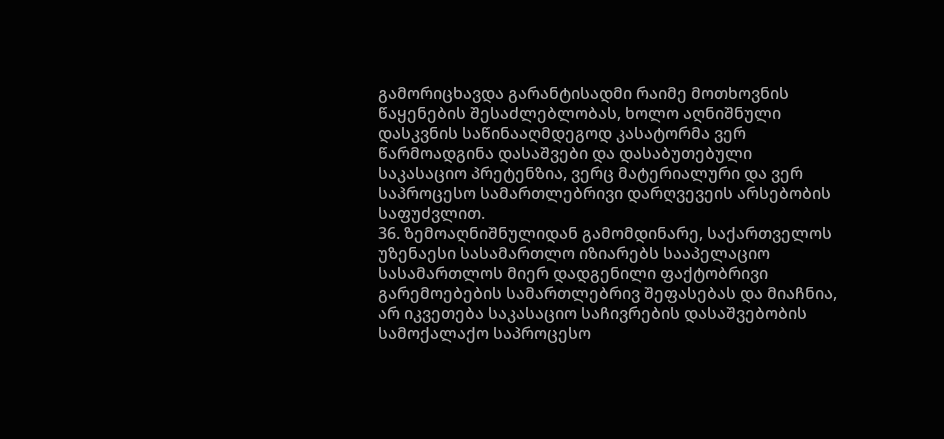გამორიცხავდა გარანტისადმი რაიმე მოთხოვნის წაყენების შესაძლებლობას, ხოლო აღნიშნული დასკვნის საწინააღმდეგოდ კასატორმა ვერ წარმოადგინა დასაშვები და დასაბუთებული საკასაციო პრეტენზია, ვერც მატერიალური და ვერ საპროცესო სამართლებრივი დარღვევეის არსებობის საფუძვლით.
36. ზემოაღნიშნულიდან გამომდინარე, საქართველოს უზენაესი სასამართლო იზიარებს სააპელაციო სასამართლოს მიერ დადგენილი ფაქტობრივი გარემოებების სამართლებრივ შეფასებას და მიაჩნია, არ იკვეთება საკასაციო საჩივრების დასაშვებობის სამოქალაქო საპროცესო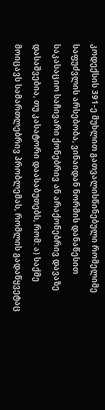კოდექსის 391-ე მუხლით გათვალისწინებული რომელიმე საფუძვლის არსებობა, ვინაიდან ნორმის დანაწესით საკასაციო საჩივარი ქონებრივ ან არაქონებრივ დავაზე დასაშვებია, თუ კასატორი დაასაბუთებს, რომ: ა) საქმე მოიცავს სამართლებრივ პრობლემას, რომლის გადაწყვეტაც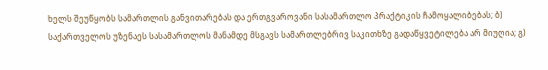ხელს შეუწყობს სამართლის განვითარებას და ერთგვაროვანი სასამართლო პრაქტიკის ჩამოყალიბებას; ბ) საქართველოს უზენაეს სასამართლოს მანამდე მსგავს სამართლებრივ საკითხზე გადაწყვეტილება არ მიუღია; გ)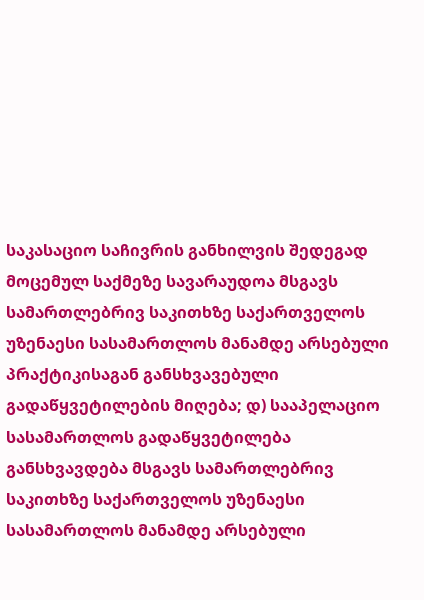საკასაციო საჩივრის განხილვის შედეგად მოცემულ საქმეზე სავარაუდოა მსგავს სამართლებრივ საკითხზე საქართველოს უზენაესი სასამართლოს მანამდე არსებული პრაქტიკისაგან განსხვავებული გადაწყვეტილების მიღება; დ) სააპელაციო სასამართლოს გადაწყვეტილება განსხვავდება მსგავს სამართლებრივ საკითხზე საქართველოს უზენაესი სასამართლოს მანამდე არსებული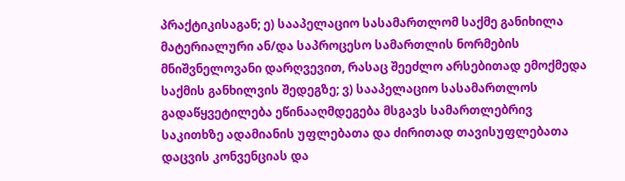პრაქტიკისაგან; ე) სააპელაციო სასამართლომ საქმე განიხილა მატერიალური ან/და საპროცესო სამართლის ნორმების მნიშვნელოვანი დარღვევით, რასაც შეეძლო არსებითად ემოქმედა საქმის განხილვის შედეგზე; ვ) სააპელაციო სასამართლოს გადაწყვეტილება ეწინააღმდეგება მსგავს სამართლებრივ საკითხზე ადამიანის უფლებათა და ძირითად თავისუფლებათა დაცვის კონვენციას და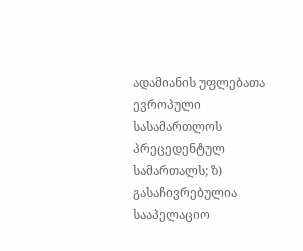ადამიანის უფლებათა ევროპული სასამართლოს პრეცედენტულ სამართალს; ზ) გასაჩივრებულია სააპელაციო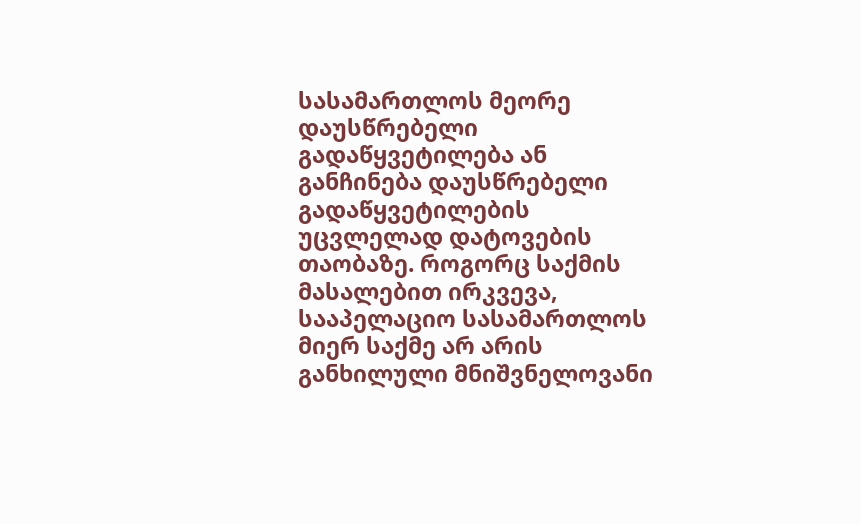სასამართლოს მეორე დაუსწრებელი გადაწყვეტილება ან განჩინება დაუსწრებელი გადაწყვეტილების უცვლელად დატოვების თაობაზე. როგორც საქმის მასალებით ირკვევა, სააპელაციო სასამართლოს მიერ საქმე არ არის განხილული მნიშვნელოვანი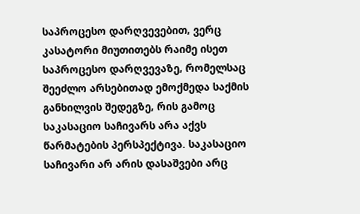საპროცესო დარღვევებით, ვერც კასატორი მიუთითებს რაიმე ისეთ საპროცესო დარღვევაზე, რომელსაც შეეძლო არსებითად ემოქმედა საქმის განხილვის შედეგზე, რის გამოც საკასაციო საჩივარს არა აქვს წარმატების პერსპექტივა. საკასაციო საჩივარი არ არის დასაშვები არც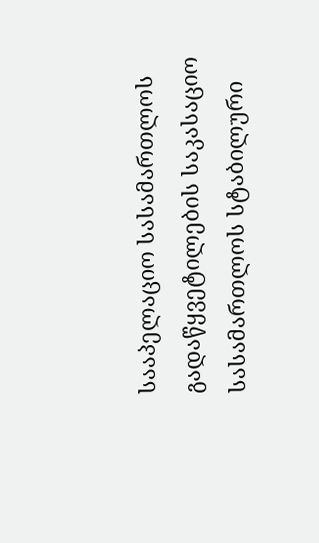სააპელაციო სასამართლოს გადაწყვეტილების საკასაციო სასამართლოს სტაბილური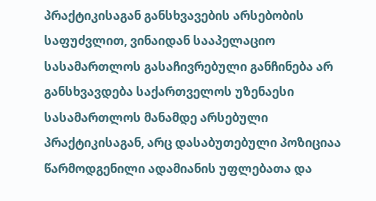პრაქტიკისაგან განსხვავების არსებობის საფუძვლით, ვინაიდან სააპელაციო სასამართლოს გასაჩივრებული განჩინება არ განსხვავდება საქართველოს უზენაესი სასამართლოს მანამდე არსებული პრაქტიკისაგან, არც დასაბუთებული პოზიციაა წარმოდგენილი ადამიანის უფლებათა და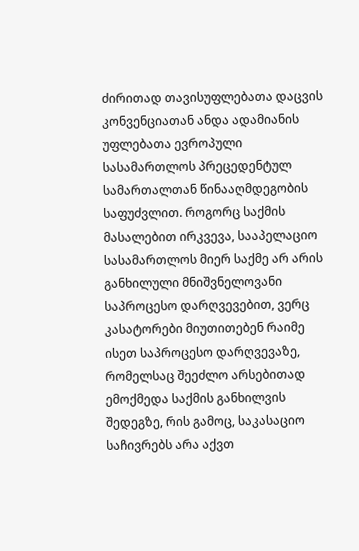ძირითად თავისუფლებათა დაცვის კონვენციათან ანდა ადამიანის უფლებათა ევროპული სასამართლოს პრეცედენტულ სამართალთან წინააღმდეგობის საფუძვლით. როგორც საქმის მასალებით ირკვევა, სააპელაციო სასამართლოს მიერ საქმე არ არის განხილული მნიშვნელოვანი საპროცესო დარღვევებით, ვერც კასატორები მიუთითებენ რაიმე ისეთ საპროცესო დარღვევაზე, რომელსაც შეეძლო არსებითად ემოქმედა საქმის განხილვის შედეგზე, რის გამოც, საკასაციო საჩივრებს არა აქვთ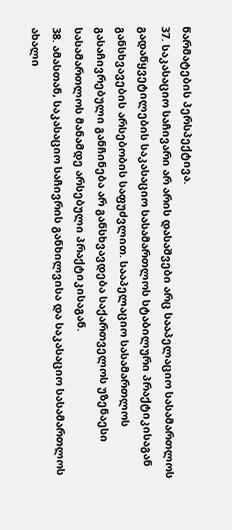წარმატების პერსპექტივა.
37. საკასაციო საჩივარი არ არის დასაშვები არც სააპელაციო სასამართლოს გადაწყვეტილების საკასაციო სასამართლოს სტაბილური პრაქტიკისაგან განსხვავების არსებობის საფუძვლით. სააპელაციო სასამართლოს გასაჩივრებული განჩინება არ განსხვავდება საქართველოს უზენაესი სასამართლოს მანამდე არსებული პრაქტიკისაგან.
38. ამასთან, საკასაციო საჩივრის განხილვისა და საკასაციო სასამართლოს ახალი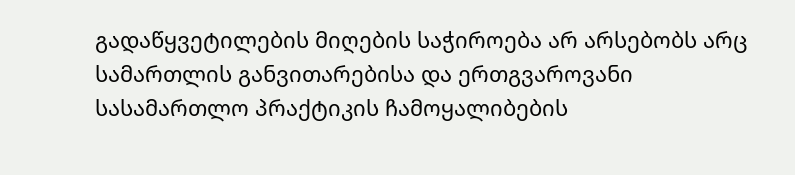გადაწყვეტილების მიღების საჭიროება არ არსებობს არც სამართლის განვითარებისა და ერთგვაროვანი სასამართლო პრაქტიკის ჩამოყალიბების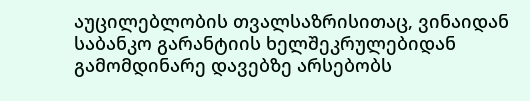აუცილებლობის თვალსაზრისითაც, ვინაიდან საბანკო გარანტიის ხელშეკრულებიდან გამომდინარე დავებზე არსებობს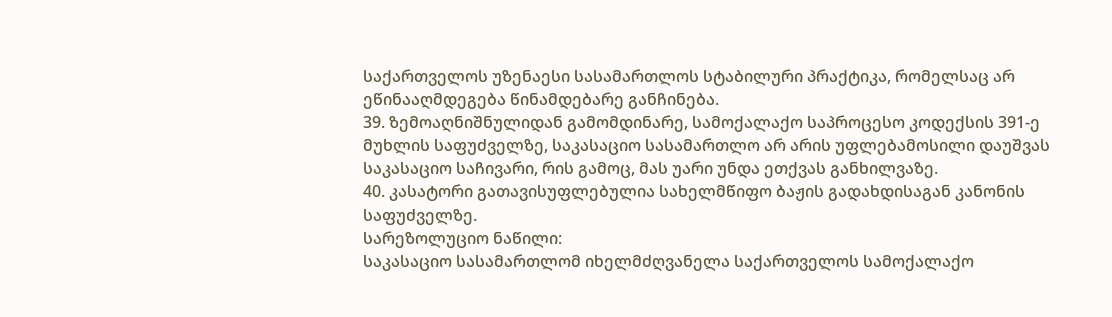საქართველოს უზენაესი სასამართლოს სტაბილური პრაქტიკა, რომელსაც არ ეწინააღმდეგება წინამდებარე განჩინება.
39. ზემოაღნიშნულიდან გამომდინარე, სამოქალაქო საპროცესო კოდექსის 391-ე მუხლის საფუძველზე, საკასაციო სასამართლო არ არის უფლებამოსილი დაუშვას საკასაციო საჩივარი, რის გამოც, მას უარი უნდა ეთქვას განხილვაზე.
40. კასატორი გათავისუფლებულია სახელმწიფო ბაჟის გადახდისაგან კანონის საფუძველზე.
სარეზოლუციო ნაწილი:
საკასაციო სასამართლომ იხელმძღვანელა საქართველოს სამოქალაქო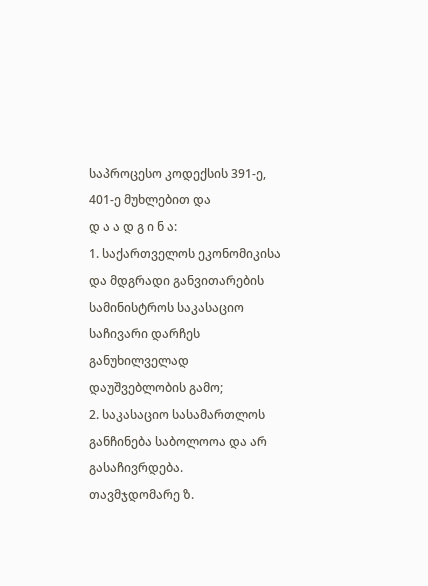საპროცესო კოდექსის 391-ე, 401-ე მუხლებით და
დ ა ა დ გ ი ნ ა:
1. საქართველოს ეკონომიკისა და მდგრადი განვითარების სამინისტროს საკასაციო საჩივარი დარჩეს განუხილველად დაუშვებლობის გამო;
2. საკასაციო სასამართლოს განჩინება საბოლოოა და არ გასაჩივრდება.
თავმჯდომარე ზ.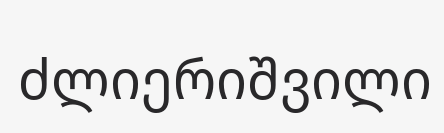ძლიერიშვილი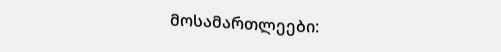მოსამართლეები: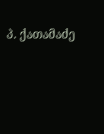პ. ქათამაძე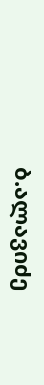ბ.ალავიძე